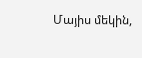Մայիս մեկին,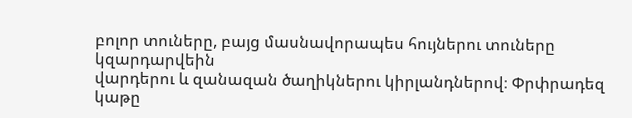բոլոր տուները, բայց մասնավորապես հույներու տուները կզարդարվեին
վարդերու և զանազան ծաղիկներու կիրլանդներով։ Փրփրադեզ կաթը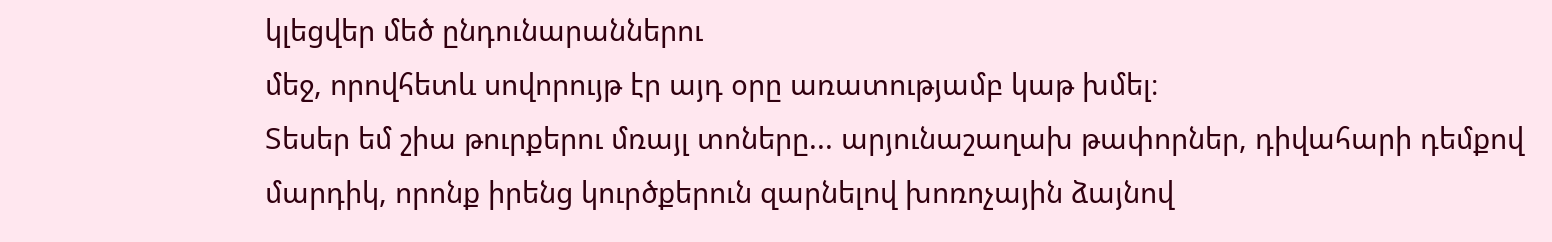կլեցվեր մեծ ընդունարաններու
մեջ, որովհետև սովորույթ էր այդ օրը առատությամբ կաթ խմել։
Տեսեր եմ շիա թուրքերու մռայլ տոները... արյունաշաղախ թափորներ, դիվահարի դեմքով
մարդիկ, որոնք իրենց կուրծքերուն զարնելով խոռոչային ձայնով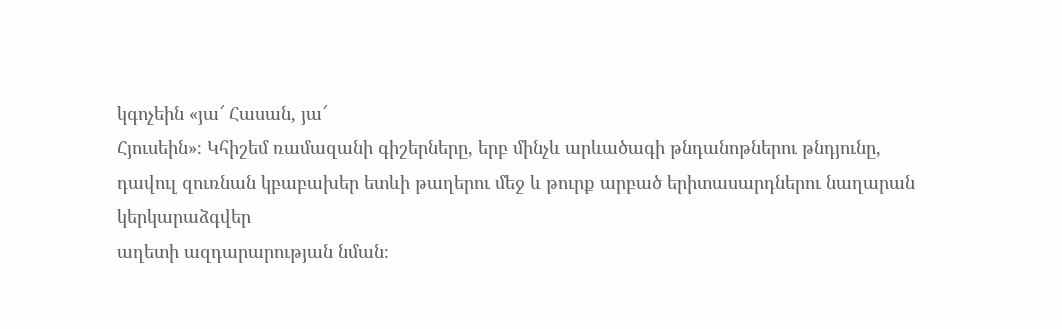կգոչեին «յա՜ Հասան, յա՜
Հյուսեին»։ Կհիշեմ ռամազանի գիշերները, երբ մինչև արևածագի թնդանոթներու թնդյունը,
դավուլ զուռնան կբաբախեր ետևի թաղերու մեջ և թուրք արբած երիտասարդներու նաղարան կերկարաձգվեր
աղետի ազդարարության նման։